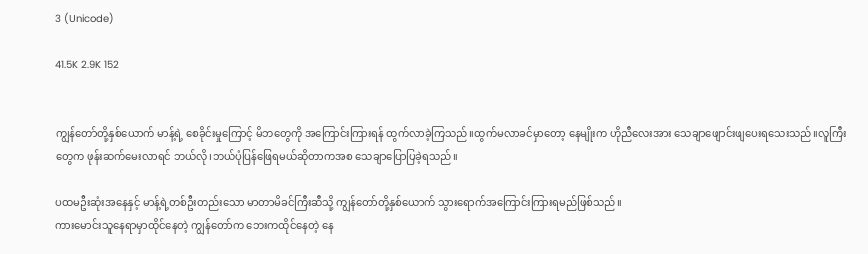3 (Unicode)

41.5K 2.9K 152


ကျွန်တော်တို့နှစ်ယောက် မာန့်ရဲ့ စေခိုင်းမှုကြောင့် မိဘတွေကို အကြောင်းကြားရန် ထွက်လာခဲ့ကြသည်။ထွက်မလာခင်မှာတော့ နေမျိုးက ဟိုညီလေးအား သေချာဖျောင်းဖျပေးရသေးသည်။လူကြီးတွေက ဖုန်းဆက်မေးလာရင် ဘယ်လို၊ဘယ်ပုံပြန်ဖြေရမယ်ဆိုတာကအစ သေချာပြောပြခဲ့ရသည်။

ပထမဦးဆုံးအနေနှင့် မာန့်ရဲ့တစ်ဦးတည်းသော မာတာမိခင်ကြီးဆီသို့ ကျွန်တော်တို့နှစ်ယောက် သွား‌ရောက်အကြောင်းကြားရမည်ဖြစ်သည်။
ကားမောင်းသူနေရာမှာထိုင်နေတဲ့ ကျွန်တော်က ဘေးကထိုင်နေတဲ့ နေ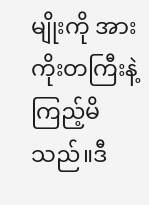မျိုးကို အားကိုးတကြီးနဲ့ ကြည့်မိသည်။ဒီ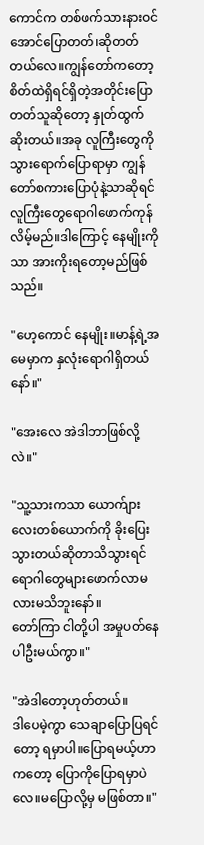ကောင်က တစ်ဖက်သားနားဝင်အောင်ပြောတတ်၊ဆိုတတ်တယ်လေ။ကျွန်တော်ကတော့ စိတ်ထဲရှိရင်ရှိတဲ့အတိုင်းပြောတတ်သူဆိုတော့ နှုတ်ထွက်ဆိုးတယ်။အခု လူကြီးတွေကို သွားရောက်ပြောရာမှာ ကျွန်တော်စကားပြောပုံနဲ့သာဆိုရင် လူကြီးတွေရောဂါဖောက်ကုန်လိမ့်မည်။ဒါကြောင့် နေမျိုးကိုသာ အားကိုးရတော့မည်ဖြစ်သည်။

"ဟေ့ကောင် နေမျိုး။မာန့်ရဲ့အမေမှာက နှလုံးရောဂါရှိတယ်နော်။"

"အေးလေ အဲဒါဘာဖြစ်လို့လဲ။"

"သူ့သားကသာ ယောက်ျားလေးတစ်ယောက်ကို ခိုးပြေးသွားတယ်ဆိုတာသိသွားရင် ရောဂါတွေများဖောက်လာမလားမသိဘူးနော်။
တော်ကြာ ငါတို့ပါ အမှုပတ်နေပါဦးမယ်ကွာ။"

"အဲဒါတော့ဟုတ်တယ်။
ဒါပေမဲ့ကွာ သေချာပြောပြရင်တော့ ရမှာပါ။ပြောရမယ့်ဟာကတော့ ပြောကိုပြောရမှာပဲလေ။မပြောလို့မှ မဖြစ်တာ။"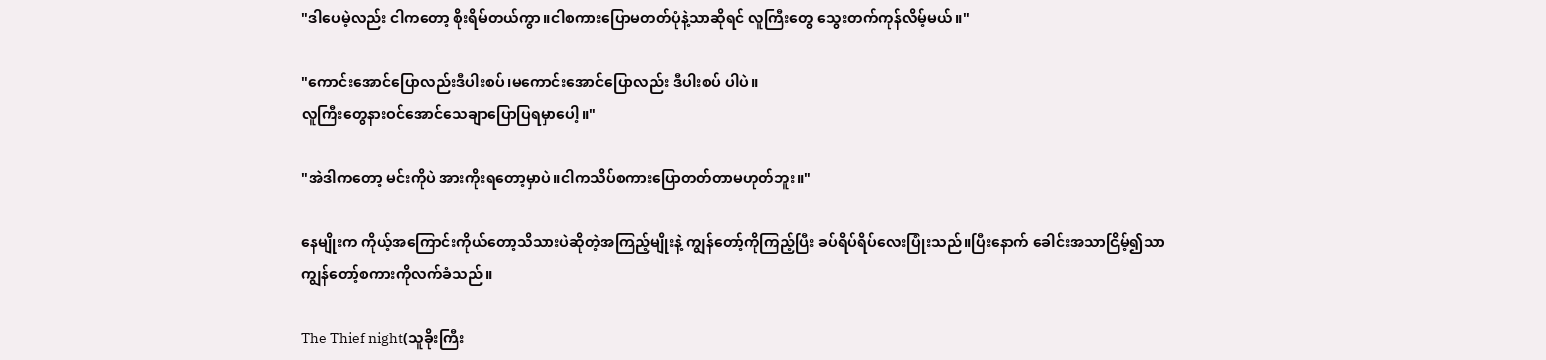"ဒါပေမဲ့လည်း ငါကတော့ စိုးရိမ်တယ်ကွာ။ငါစကားပြောမတတ်ပုံနဲ့သာဆိုရင် လူကြီးတွေ သွေးတက်ကုန်လိမ့်မယ်။"

"ကောင်းအောင်ပြောလည်းဒီပါးစပ်၊မကောင်းအောင်ပြောလည်း ဒီပါးစပ် ပါပဲ။
လူကြီးတွေနားဝင်အောင်သေချာပြောပြရမှာပေါ့။"

"အဲဒါကတော့ မင်းကိုပဲ အားကိုးရတော့မှာပဲ။ငါကသိပ်စကားပြောတတ်တာမဟုတ်ဘူး။"

နေမျိုးက ကိုယ့်အကြောင်းကိုယ်တော့သိသားပဲဆိုတဲ့အကြည့်မျိုးနဲ့ ကျွန်တော့်ကိုကြည့်ပြီး ခပ်ရိပ်ရိပ်လေးပြုံးသည်။ပြီးနောက် ခေါင်းအသာငြိမ့်၍သာ ကျွန်တော့်စကားကိုလက်ခံသည်။

The Thief night(သူခိုးကြီး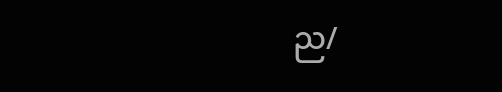ည/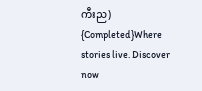ကီးည) {Completed}Where stories live. Discover now